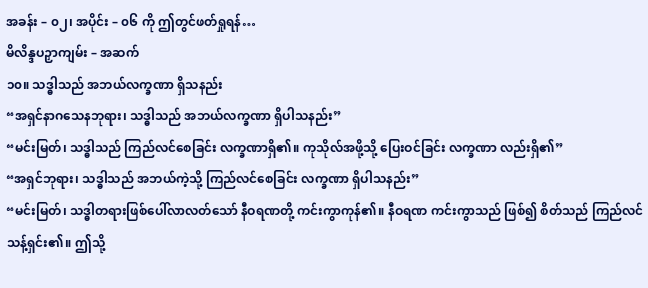အခန်း – ၀၂၊ အပိုင်း – ၀၆ ကို ဤတွင်ဖတ်ရှုရန်…
မိလိန္ဒပဉှာကျမ်း – အဆက်
၁၀။ သဒ္ဓါသည် အဘယ်လက္ခဏာ ရှိသနည်း
“အရှင်နာဂသေနဘုရား၊ သဒ္ဓါသည် အဘယ်လက္ခဏာ ရှိပါသနည်း”
“မင်းမြတ်၊ သဒ္ဓါသည် ကြည်လင်စေခြင်း လက္ခဏာရှိ၏။ ကုသိုလ်အဖို့သို့ ပြေးဝင်ခြင်း လက္ခဏာ လည်းရှိ၏”
“အရှင်ဘုရား၊ သဒ္ဓါသည် အဘယ်ကဲ့သို့ ကြည်လင်စေခြင်း လက္ခဏာ ရှိပါသနည်း”
“မင်းမြတ်၊ သဒ္ဓါတရားဖြစ်ပေါ်လာလတ်သော် နီဝရဏတို့ ကင်းကွာကုန်၏။ နီဝရဏ ကင်းကွာသည် ဖြစ်၍ စိတ်သည် ကြည်လင်သန့်ရှင်း၏။ ဤသို့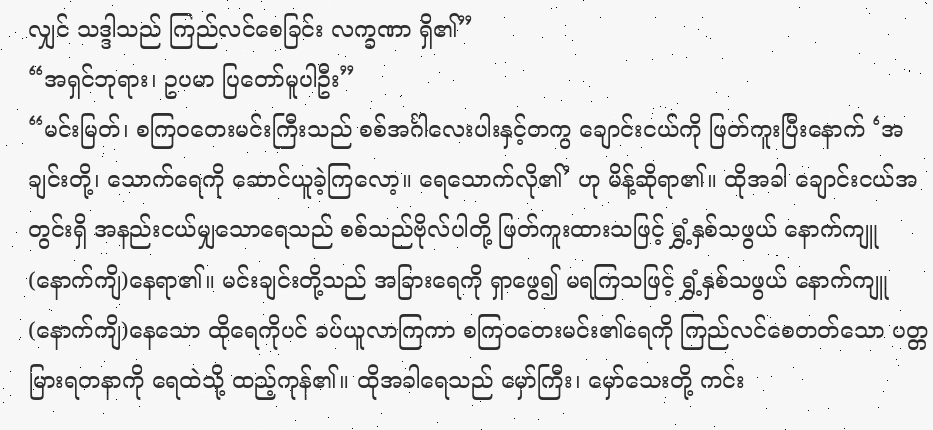လျှင် သဒ္ဒါသည် ကြည်လင်စေခြင်း လက္ခဏာ ရှိ၏”
“အရှင်ဘုရား၊ ဥပမာ ပြတော်မူပါဦး”
“မင်းမြတ်၊ စကြဝတေးမင်းကြီးသည် စစ်အင်္ဂါလေးပါးနှင့်တကွ ချောင်းငယ်ကို ဖြတ်ကူးပြီးနောက် ‘အချင်းတို့၊ သောက်ရေကို ဆောင်ယူခဲ့ကြလော့။ ရေသောက်လို၏’ ဟု မိန့်ဆိုရာ၏။ ထိုအခါ ချောင်းငယ်အတွင်းရှိ အနည်းငယ်မျှသောရေသည် စစ်သည်ဗိုလ်ပါတို့ ဖြတ်ကူးထားသဖြင့် ရွှံ့နှစ်သဖွယ် နောက်ကျူ(နောက်ကျိ)နေရာ၏။ မင်းချင်းတို့သည် အခြားရေကို ရှာဖွေ၍ မရကြသဖြင့် ရွှံ့နှစ်သဖွယ် နောက်ကျူ(နောက်ကျိ)နေသော ထိုရေကိုပင် ခပ်ယူလာကြကာ စကြဝတေးမင်း၏ရေကို ကြည်လင်စေတတ်သော ပတ္တမြားရတနာကို ရေထဲသို့ ထည့်ကုန်၏။ ထိုအခါရေသည် မှော်ကြီး၊ မှော်သေးတို့ ကင်း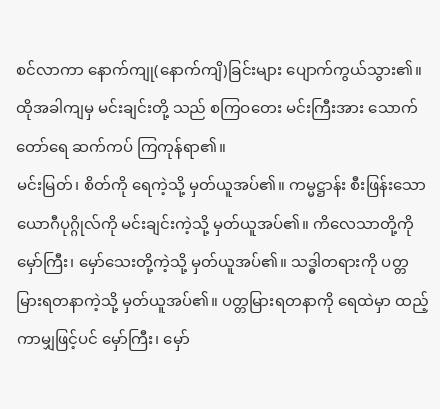စင်လာကာ နောက်ကျု(နောက်ကျိ)ခြင်းများ ပျောက်ကွယ်သွား၏။ ထိုအခါကျမှ မင်းချင်းတို့ သည် စကြဝတေး မင်းကြီးအား သောက်တော်ရေ ဆက်ကပ် ကြကုန်ရာ၏။
မင်းမြတ်၊ စိတ်ကို ရေကဲ့သို့ မှတ်ယူအပ်၏။ ကမ္မဋ္ဌာန်း စီးဖြန်းသော ယောဂီပုဂ္ဂိုလ်ကို မင်းချင်းကဲ့သို့ မှတ်ယူအပ်၏။ ကိလေသာတို့ကို မှော်ကြီး၊ မှော်သေးတို့ကဲ့သို့ မှတ်ယူအပ်၏။ သဒ္ဓါတရားကို ပတ္တမြားရတနာကဲ့သို့ မှတ်ယူအပ်၏။ ပတ္တမြားရတနာကို ရေထဲမှာ ထည့်ကာမျှဖြင့်ပင် မှော်ကြီး၊ မှော်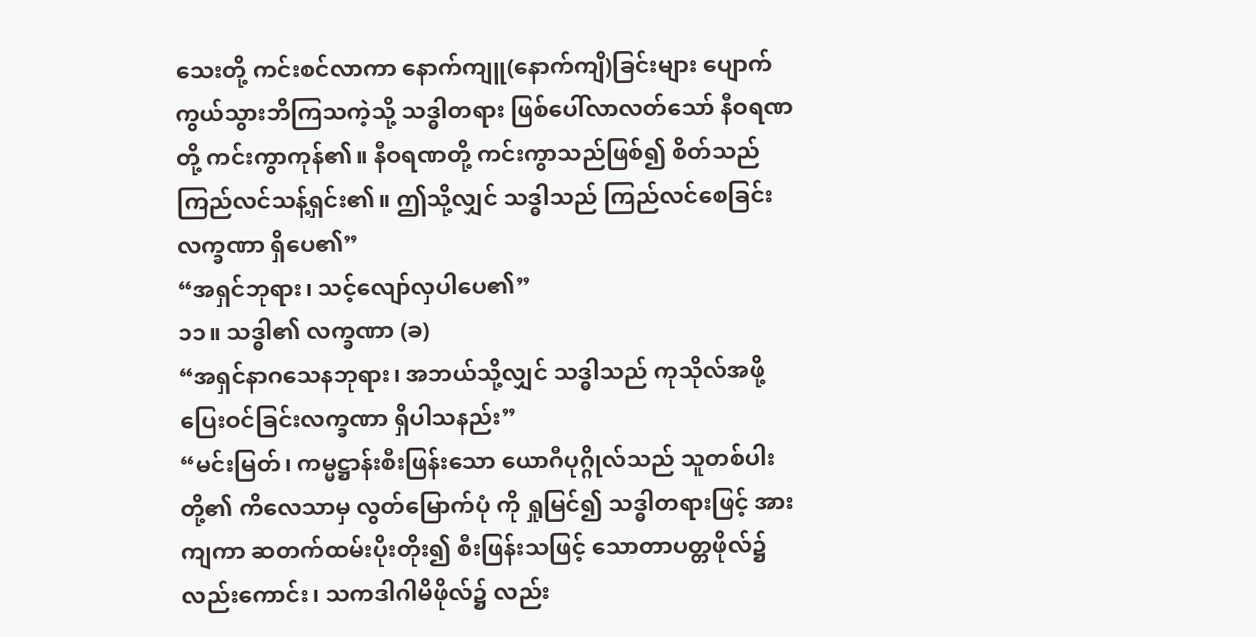သေးတို့ ကင်းစင်လာကာ နောက်ကျူ(နောက်ကျိ)ခြင်းများ ပျောက်ကွယ်သွားဘိကြသကဲ့သို့ သဒ္ဓါတရား ဖြစ်ပေါ်လာလတ်သော် နီဝရဏတို့ ကင်းကွာကုန်၏။ နီဝရဏတို့ ကင်းကွာသည်ဖြစ်၍ စိတ်သည် ကြည်လင်သန့်ရှင်း၏။ ဤသို့လျှင် သဒ္ဓါသည် ကြည်လင်စေခြင်းလက္ခဏာ ရှိပေ၏”
“အရှင်ဘုရား၊ သင့်လျော်လှပါပေ၏”
၁၁။ သဒ္ဓါ၏ လက္ခဏာ (ခ)
“အရှင်နာဂသေနဘုရား၊ အဘယ်သို့လျှင် သဒ္ဓါသည် ကုသိုလ်အဖို့ ပြေးဝင်ခြင်းလက္ခဏာ ရှိပါသနည်း”
“မင်းမြတ်၊ ကမ္မဋ္ဌာန်းစီးဖြန်းသော ယောဂီပုဂ္ဂိုလ်သည် သူတစ်ပါးတို့၏ ကိလေသာမှ လွတ်မြောက်ပုံ ကို ရှုမြင်၍ သဒ္ဓါတရားဖြင့် အားကျကာ ဆတက်ထမ်းပိုးတိုး၍ စီးဖြန်းသဖြင့် သောတာပတ္တဖိုလ်၌ လည်းကောင်း၊ သကဒါဂါမိဖိုလ်၌ လည်း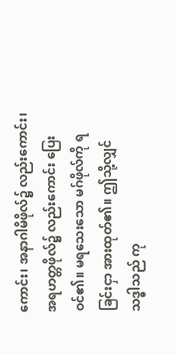ကောင်း၊ အနာဂါမိဖိုလ်၌ လည်းကောင်း၊ အရဟတ္တဖိုလ်၌ လည်းကောင်း ပြေးဝင်၏။ မရသေးသော မဂ်ဖိုလ်ကို ရခြင်းငှာ အားထုတ်၏။ ဤသို့လျှင် သဒ္ဓါသည် ကု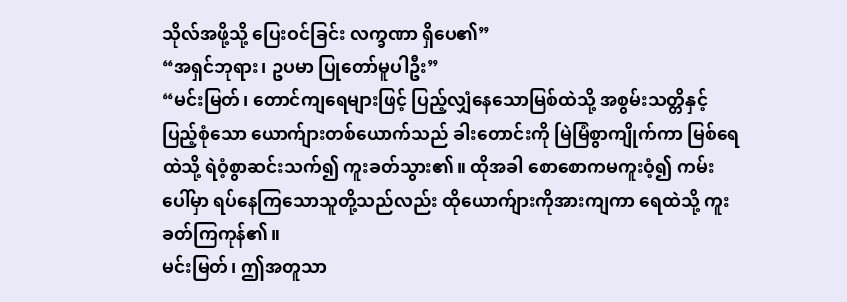သိုလ်အဖို့သို့ ပြေးဝင်ခြင်း လက္ခဏာ ရှိပေ၏”
“အရှင်ဘုရား၊ ဥပမာ ပြုတော်မူပါဦး”
“မင်းမြတ်၊ တောင်ကျရေများဖြင့် ပြည့်လျှံနေသောမြစ်ထဲသို့ အစွမ်းသတ္တိနှင့် ပြည့်စုံသော ယောက်ျားတစ်ယောက်သည် ခါးတောင်းကို မြဲမြံစွာကျိုက်ကာ မြစ်ရေထဲသို့ ရဲဝံ့စွာဆင်းသက်၍ ကူးခတ်သွား၏။ ထိုအခါ စောစောကမကူးဝံ့၍ ကမ်းပေါ်မှာ ရပ်နေကြသောသူတို့သည်လည်း ထိုယောက်ျားကိုအားကျကာ ရေထဲသို့ ကူးခတ်ကြကုန်၏။
မင်းမြတ်၊ ဤအတူသာ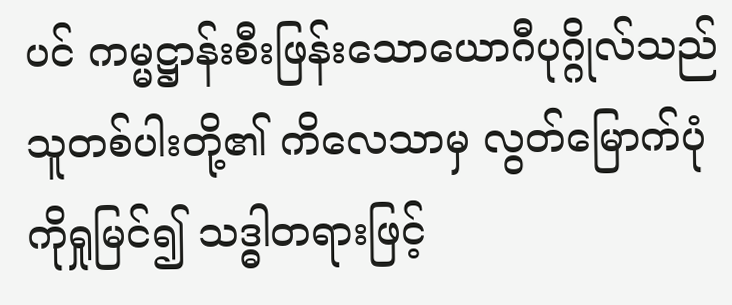ပင် ကမ္မဋ္ဌာန်းစီးဖြန်းသောယောဂီပုဂ္ဂိုလ်သည် သူတစ်ပါးတို့၏ ကိလေသာမှ လွတ်မြောက်ပုံကိုရှုမြင်၍ သဒ္ဓါတရားဖြင့်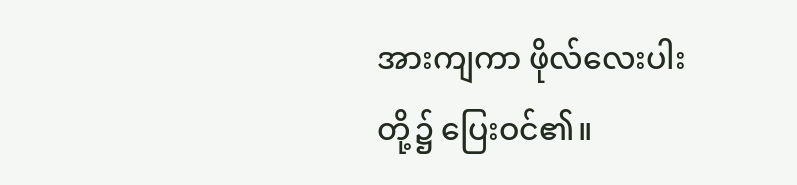အားကျကာ ဖိုလ်လေးပါးတို့၌ ပြေးဝင်၏။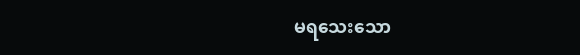မရသေးသော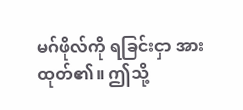မဂ်ဖိုလ်ကို ရခြင်းငှာ အားထုတ်၏။ ဤသို့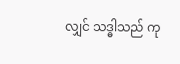လျှင် သဒ္ဓါသည် ကု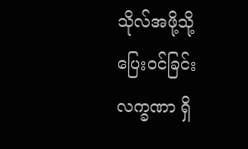သိုလ်အဖို့သို့ ပြေးဝင်ခြင်းလက္ခဏာ ရှိ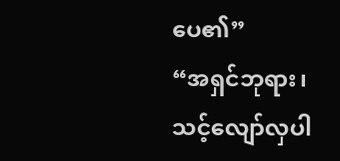ပေ၏”
“အရှင်ဘုရား၊ သင့်လျော်လှပါ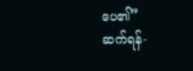ပေ၏”
ဆက်ရန်-